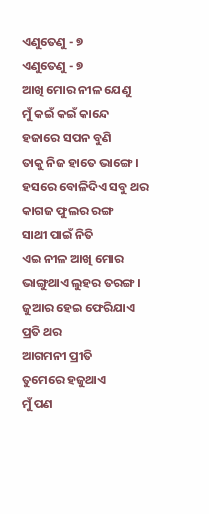ଏଣୁତେଣୁ - ୭
ଏଣୁତେଣୁ - ୭
ଆଖି ମୋର ନୀଳ ଯେଣୁ
ମୁଁ କଇଁ କଇଁ କାନ୍ଦେ
ହଜାରେ ସପନ ବୁଣି
ତାକୁ ନିଜ ହାତେ ଭାଙ୍ଗେ ।
ହସରେ ବୋଳିଦିଏ ସବୁ ଥର କାଗଜ ଫୁଲର ରଙ୍ଗ
ସାଥୀ ପାଇଁ ନିତି
ଏଇ ନୀଳ ଆଖି ମୋର ଭାଙ୍ଗୁଥାଏ ଲୁହର ତରଙ୍ଗ ।
ଜୁଆର ହେଇ ଫେରିଯାଏ ପ୍ରତି ଥର
ଆଗମନୀ ପ୍ରୀତି
ତୁମେରେ ହଜୁଥାଏ
ମୁଁ ପଣ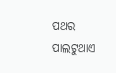ପଥର ପାଲଟୁଥାଏ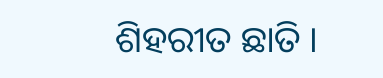ଶିହରୀତ ଛାତି ।